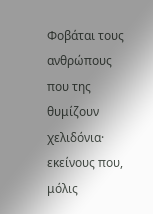Φοβάται τους ανθρώπους που της θυμίζουν χελιδόνια· εκείνους που, μόλις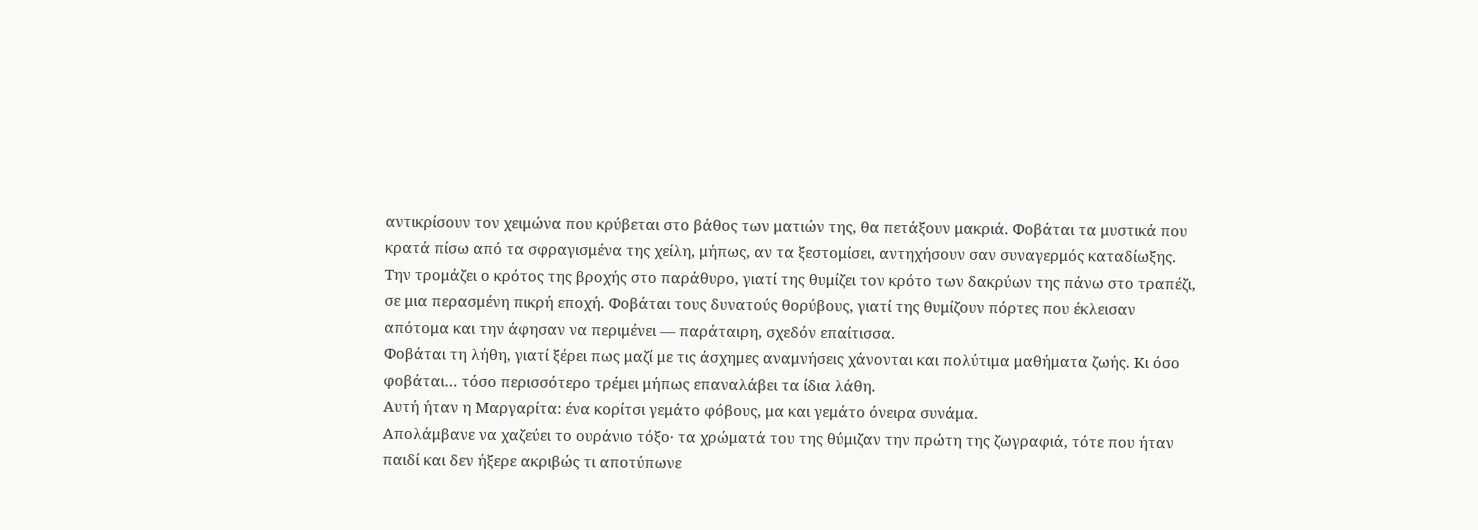αντικρίσουν τον χειμώνα που κρύβεται στο βάθος των ματιών της, θα πετάξουν μακριά. Φοβάται τα μυστικά που κρατά πίσω από τα σφραγισμένα της χείλη, μήπως, αν τα ξεστομίσει, αντηχήσουν σαν συναγερμός καταδίωξης.
Την τρομάζει ο κρότος της βροχής στο παράθυρο, γιατί της θυμίζει τον κρότο των δακρύων της πάνω στο τραπέζι, σε μια περασμένη πικρή εποχή. Φοβάται τους δυνατούς θορύβους, γιατί της θυμίζουν πόρτες που έκλεισαν απότομα και την άφησαν να περιμένει — παράταιρη, σχεδόν επαίτισσα.
Φοβάται τη λήθη, γιατί ξέρει πως μαζί με τις άσχημες αναμνήσεις χάνονται και πολύτιμα μαθήματα ζωής. Κι όσο φοβάται… τόσο περισσότερο τρέμει μήπως επαναλάβει τα ίδια λάθη.
Αυτή ήταν η Μαργαρίτα: ένα κορίτσι γεμάτο φόβους, μα και γεμάτο όνειρα συνάμα.
Απολάμβανε να χαζεύει το ουράνιο τόξο· τα χρώματά του της θύμιζαν την πρώτη της ζωγραφιά, τότε που ήταν παιδί και δεν ήξερε ακριβώς τι αποτύπωνε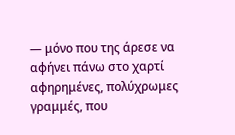— μόνο που της άρεσε να αφήνει πάνω στο χαρτί αφηρημένες, πολύχρωμες γραμμές, που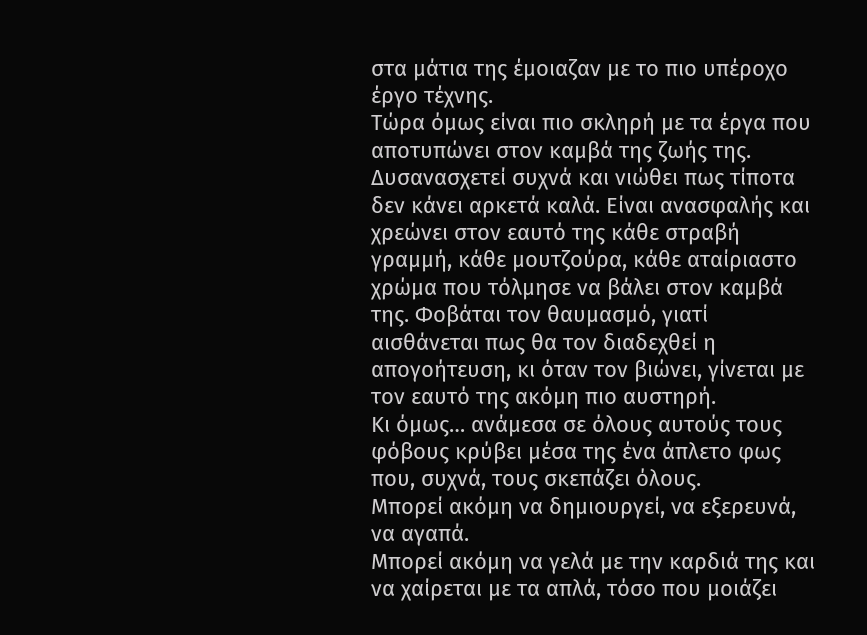στα μάτια της έμοιαζαν με το πιο υπέροχο έργο τέχνης.
Τώρα όμως είναι πιο σκληρή με τα έργα που αποτυπώνει στον καμβά της ζωής της. Δυσανασχετεί συχνά και νιώθει πως τίποτα δεν κάνει αρκετά καλά. Είναι ανασφαλής και χρεώνει στον εαυτό της κάθε στραβή γραμμή, κάθε μουτζούρα, κάθε αταίριαστο χρώμα που τόλμησε να βάλει στον καμβά της. Φοβάται τον θαυμασμό, γιατί αισθάνεται πως θα τον διαδεχθεί η απογοήτευση, κι όταν τον βιώνει, γίνεται με τον εαυτό της ακόμη πιο αυστηρή.
Κι όμως… ανάμεσα σε όλους αυτούς τους φόβους κρύβει μέσα της ένα άπλετο φως που, συχνά, τους σκεπάζει όλους.
Μπορεί ακόμη να δημιουργεί, να εξερευνά, να αγαπά.
Μπορεί ακόμη να γελά με την καρδιά της και να χαίρεται με τα απλά, τόσο που μοιάζει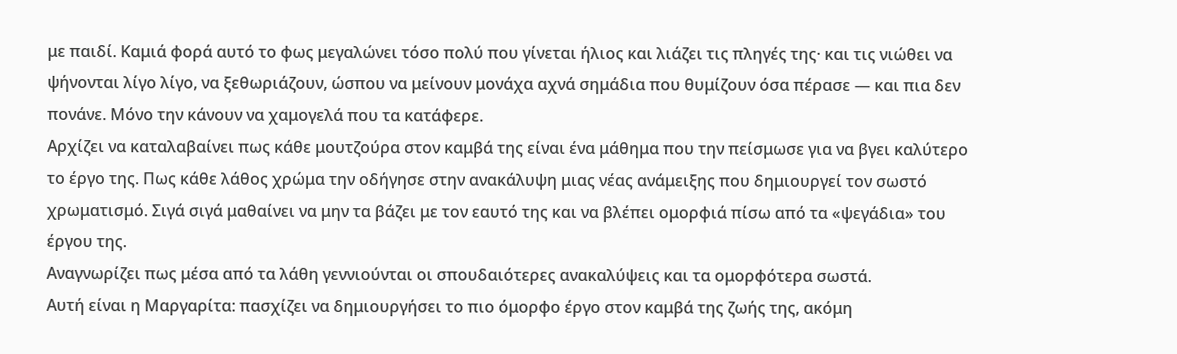με παιδί. Καμιά φορά αυτό το φως μεγαλώνει τόσο πολύ που γίνεται ήλιος και λιάζει τις πληγές της· και τις νιώθει να ψήνονται λίγο λίγο, να ξεθωριάζουν, ώσπου να μείνουν μονάχα αχνά σημάδια που θυμίζουν όσα πέρασε — και πια δεν πονάνε. Μόνο την κάνουν να χαμογελά που τα κατάφερε.
Αρχίζει να καταλαβαίνει πως κάθε μουτζούρα στον καμβά της είναι ένα μάθημα που την πείσμωσε για να βγει καλύτερο το έργο της. Πως κάθε λάθος χρώμα την οδήγησε στην ανακάλυψη μιας νέας ανάμειξης που δημιουργεί τον σωστό χρωματισμό. Σιγά σιγά μαθαίνει να μην τα βάζει με τον εαυτό της και να βλέπει ομορφιά πίσω από τα «ψεγάδια» του έργου της.
Αναγνωρίζει πως μέσα από τα λάθη γεννιούνται οι σπουδαιότερες ανακαλύψεις και τα ομορφότερα σωστά.
Αυτή είναι η Μαργαρίτα: πασχίζει να δημιουργήσει το πιο όμορφο έργο στον καμβά της ζωής της, ακόμη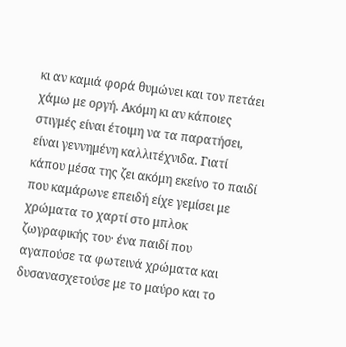κι αν καμιά φορά θυμώνει και τον πετάει χάμω με οργή. Ακόμη κι αν κάποιες στιγμές είναι έτοιμη να τα παρατήσει, είναι γεννημένη καλλιτέχνιδα. Γιατί κάπου μέσα της ζει ακόμη εκείνο το παιδί που καμάρωνε επειδή είχε γεμίσει με χρώματα το χαρτί στο μπλοκ ζωγραφικής του· ένα παιδί που αγαπούσε τα φωτεινά χρώματα και δυσανασχετούσε με το μαύρο και το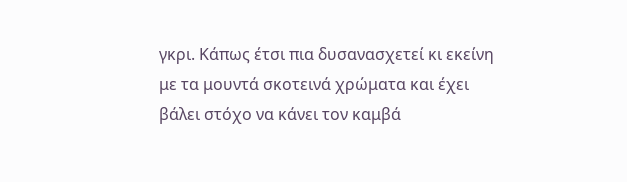γκρι. Κάπως έτσι πια δυσανασχετεί κι εκείνη με τα μουντά σκοτεινά χρώματα και έχει βάλει στόχο να κάνει τον καμβά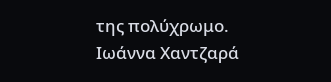της πολύχρωμο.
Ιωάννα Χαντζαρά